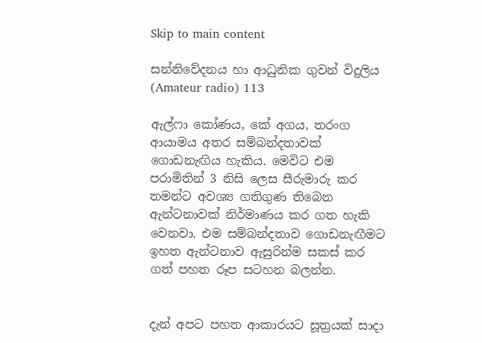Skip to main content

සන්නිවේදනය හා ආධුනික ගුවන් විදුලිය (Amateur radio) 113

ඇල්ෆා කෝණය, කේ අගය, තරංග ආයාමය අතර සම්බන්දතාවක් ගොඩනැඟිය හැකිය. මෙවිට එම පරාමිතින් 3 නිසි ලෙස සීරුමාරු කර තමන්ට අවශ්‍ය ගතිගුණ තිබෙන ඇන්ටනාවක් නිර්මාණය කර ගත හැකි වෙනවා. එම සම්බන්දතාව ගොඩනැඟීමට ඉහත ඇන්ටනාව ඇසුරින්ම සකස් කර ගත් පහත රූප සටහන බලන්න.


දැන් අපට පහත ආකාරයට සූත්‍රයක් සාදා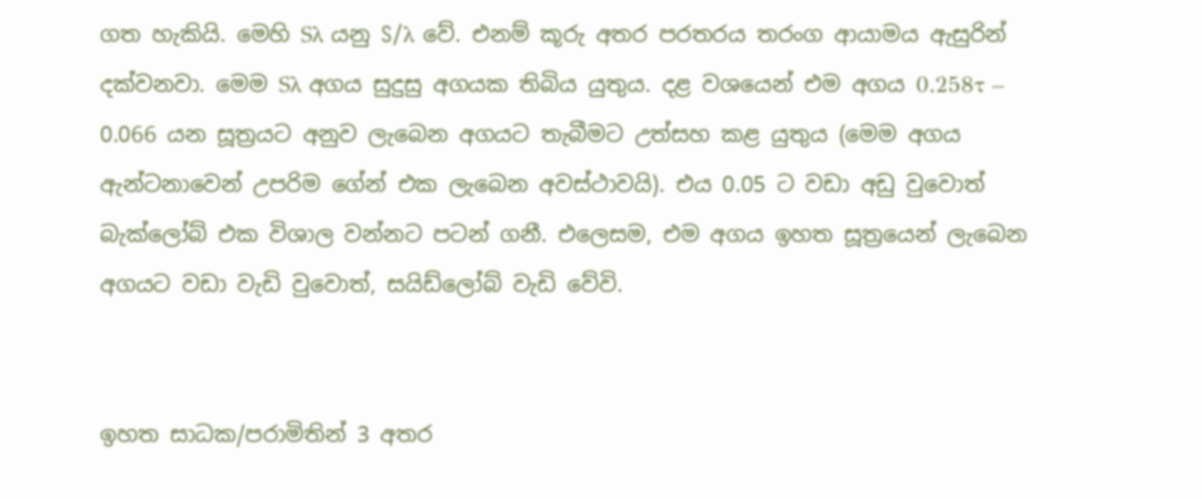ගත හැකියි. මෙහි Sλ යනු S/λ වේ. එනම් කූරු අතර පරතරය තරංග ආයාමය ඇසුරින් දක්වනවා. මෙම Sλ අගය සුදුසු අගයක තිබිය යුතුය. දළ වශයෙන් එම අගය 0.258τ – 0.066 යන සූත්‍රයට අනුව ලැබෙන අගයට තැබීමට උත්සහ කළ යුතුය (මෙම අගය ඇන්ටනාවෙන් උපරිම ගේන් එක ලැබෙන අවස්ථාවයි). එය 0.05 ට වඩා අඩු වුවොත් බැක්ලෝබ් එක විශාල වන්නට පටන් ගනී. එලෙසම, එම අගය ඉහත සූත්‍රයෙන් ලැබෙන අගයට වඩා වැඩි වුවොත්, සයිඩ්ලෝබ් වැඩි වේවි.


ඉහත සාධක/පරාමිතින් 3 අතර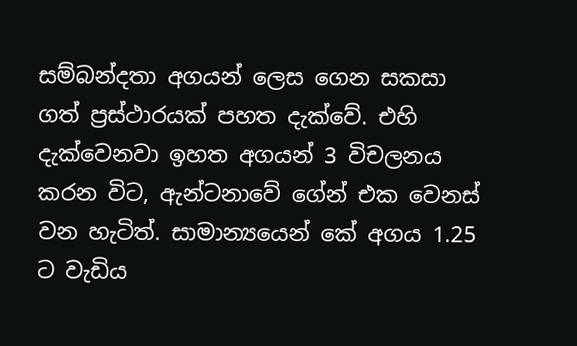සම්බන්දතා අගයන් ලෙස ගෙන සකසා ගත් ප්‍රස්ථාරයක් පහත දැක්වේ. එහි දැක්වෙනවා ඉහත අගයන් 3 විචලනය කරන විට, ඇන්ටනාවේ ගේන් එක වෙනස් වන හැටිත්. සාමාන්‍යයෙන් කේ අගය 1.25 ට වැඩිය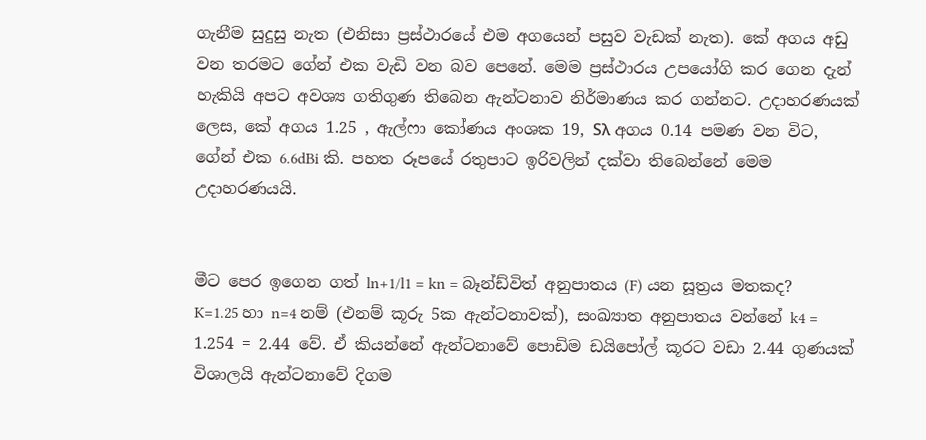ගැනීම සුදුසු නැත (එනිසා ප්‍රස්ථාරයේ එම අගයෙන් පසුව වැඩක් නැත). කේ අගය අඩු වන තරමට ගේන් එක වැඩි වන බව පෙනේ. මෙම ප්‍රස්ථාරය උපයෝගි කර ගෙන දැන් හැකියි අපට අවශ්‍ය ගතිගුණ තිබෙන ඇන්ටනාව නිර්මාණය කර ගන්නට. උදාහරණයක් ලෙස, කේ අගය 1.25 , ඇල්ෆා කෝණය අංශක 19, Sλ අගය 0.14 පමණ වන විට, ගේන් එක 6.6dBi කි. පහත රූපයේ රතුපාට ඉරිවලින් දක්වා තිබෙන්නේ මෙම උදාහරණයයි.


මීට පෙර ඉගෙන ගත් ln+1/l1 = kn = බෑන්ඩ්විත් අනුපාතය (F) යන සූත්‍රය මතකද? K=1.25 හා n=4 නම් (එනම් කූරු 5ක ඇන්ටනාවක්), සංඛ්‍යාත අනුපාතය වන්නේ k4 = 1.254 = 2.44 වේ. ඒ කියන්නේ ඇන්ටනාවේ පොඩිම ඩයිපෝල් කූරට වඩා 2.44 ගුණයක් විශාලයි ඇන්ටනාවේ දිගම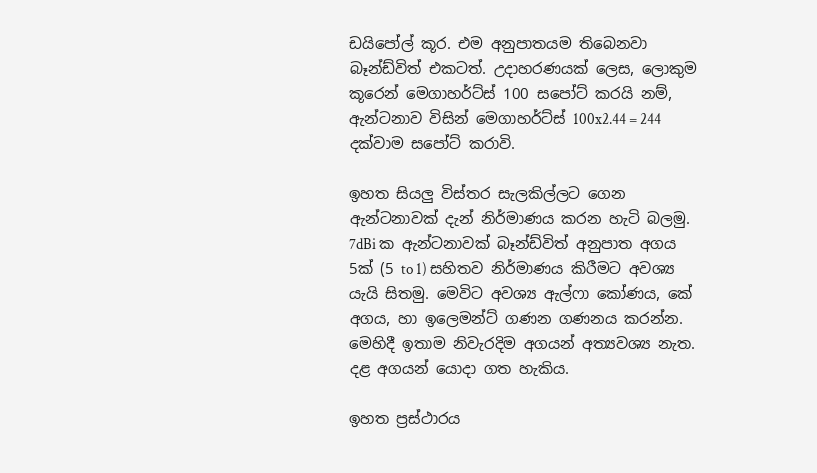ඩයිපෝල් කූර. එම අනුපාතයම තිබෙනවා බෑන්ඩ්විත් එකටත්. උදාහරණයක් ලෙස, ලොකුම කූරෙන් මෙගාහර්ට්ස් 100 සපෝට් කරයි නම්, ඇන්ටනාව විසින් මෙගාහර්ට්ස් 100x2.44 = 244 දක්වාම සපෝට් කරාවි.

ඉහත සියලු විස්තර සැලකිල්ලට ගෙන ඇන්ටනාවක් දැන් නිර්මාණය කරන හැටි බලමු. 7dBi ක ඇන්ටනාවක් බෑන්ඩ්විත් අනුපාත අගය 5ක් (5 to 1) සහිතව නිර්මාණය කිරීමට අවශ්‍ය යැයි සිතමු. මෙවිට අවශ්‍ය ඇල්ෆා කෝණය, කේ අගය, හා ඉලෙමන්ට් ගණන ගණනය කරන්න. මෙහිදී ඉතාම නිවැරදිම අගයන් අත්‍යවශ්‍ය නැත. දළ අගයන් යොදා ගත හැකිය.

ඉහත ප්‍රස්ථාරය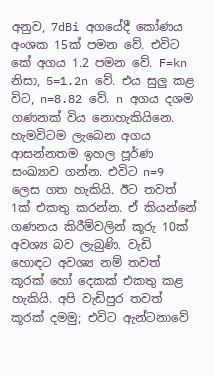අනුව, 7dBi අගයේදී කෝණය අංශක 15ක් පමන වේ. එවිට කේ අගය 1.2 පමන වේ. F=kn නිසා, 5=1.2n වේ. එය සුලු කළ විට, n=8.82 වේ. n අගය දශම ගණනක් විය නොහැකියිනෙ. හැමවිටම ලැබෙන අගය ආසන්නතම ඉහල පූර්ණ සංඛ්‍යාව ගන්න. එවිට n=9 ලෙස ගත හැකියි. ඊට තවත් 1ක් එකතු කරන්න. ඒ කියන්නේ ගණනය කිරීම්වලින් කූරු 10ක් අවශ්‍ය බව ලැබුණි. වැඩි හොඳට අවශ්‍ය නම් තවත් කූරක් හෝ දෙකක් එකතු කළ හැකියි. අපි වැඩිපුර තවත් කූරක් දමමු; එවිට ඇන්ටනාවේ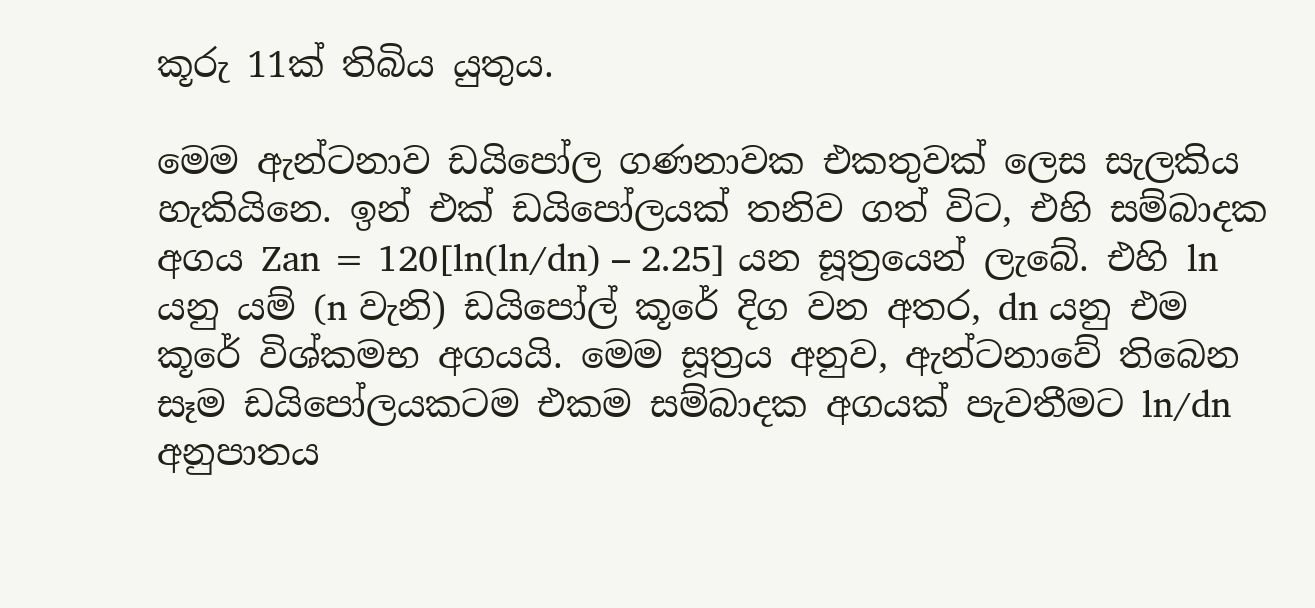කූරු 11ක් තිබිය යුතුය.

මෙම ඇන්ටනාව ඩයිපෝල ගණනාවක එකතුවක් ලෙස සැලකිය හැකියිනෙ. ඉන් එක් ඩයිපෝලයක් තනිව ගත් විට, එහි සම්බාදක අගය Zan = 120[ln(ln/dn) – 2.25] යන සූත්‍රයෙන් ලැබේ. එහි ln යනු යම් (n වැනි) ඩයිපෝල් කූරේ දිග වන අතර, dn යනු එම කූරේ විශ්කමභ අගයයි. මෙම සූත්‍රය අනුව, ඇන්ටනාවේ තිබෙන සෑම ඩයිපෝලයකටම එකම සම්බාදක අගයක් පැවතීමට ln/dn අනුපාතය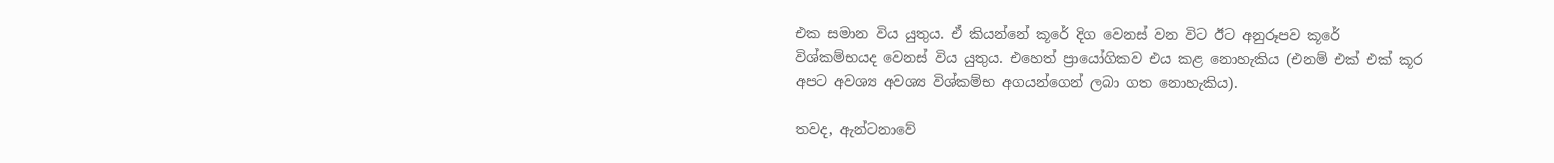එක සමාන විය යුතුය. ඒ කියන්නේ කූරේ දිග වෙනස් වන විට ඊට අනුරූපව කූරේ විශ්කම්භයද වෙනස් විය යුතුය. එහෙත් ප්‍රායෝගිකව එය කළ නොහැකිය (එනම් එක් එක් කූර අපට අවශ්‍ය අවශ්‍ය විශ්කම්භ අගයන්ගෙන් ලබා ගත නොහැකිය).

තවද, ඇන්ටනාවේ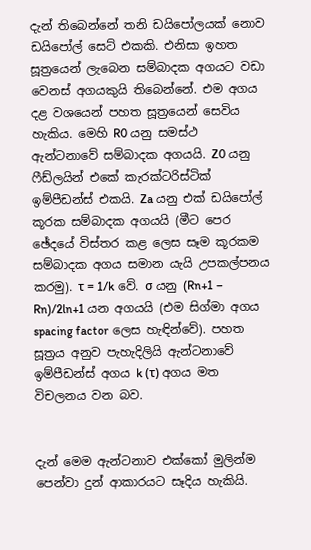දැන් තිබෙන්නේ තනි ඩයිපෝලයක් නොව ඩයිපෝල් සෙට් එකකි. එනිසා ඉහත සූත්‍රයෙන් ලැබෙන සම්බාදක අගයට වඩා වෙනස් අගයකුයි තිබෙන්නේ. එම අගය දළ වශයෙන් පහත සූත්‍රයෙන් සෙවිය හැකිය. මෙහි R0 යනු සමස්ථ ඇන්ටනාවේ සම්බාදක අගයයි. Z0 යනු ෆීඩ්ලයින් එකේ කැරක්ටරිස්ටික් ඉම්පීඩන්ස් එකයි. Za යනු එක් ඩයිපෝල් කූරක සම්බාදක අගයයි (මීට පෙර ඡේදයේ විස්තර කළ ලෙස සෑම කූරකම සම්බාදක අගය සමාන යැයි උපකල්පනය කරමු). τ = 1/k වේ. σ යනු (Rn+1 – Rn)/2ln+1 යන අගයයි (එම සිග්මා අගය spacing factor ලෙස හැඳින්වේ). පහත සූත්‍රය අනුව පැහැදිලියි ඇන්ටනාවේ ඉම්පීඩන්ස් අගය k (τ) අගය මත විචලනය වන බව.


දැන් මෙම ඇන්ටනාව එක්කෝ මුලින්ම පෙන්වා දුන් ආකාරයට සෑදිය හැකියි.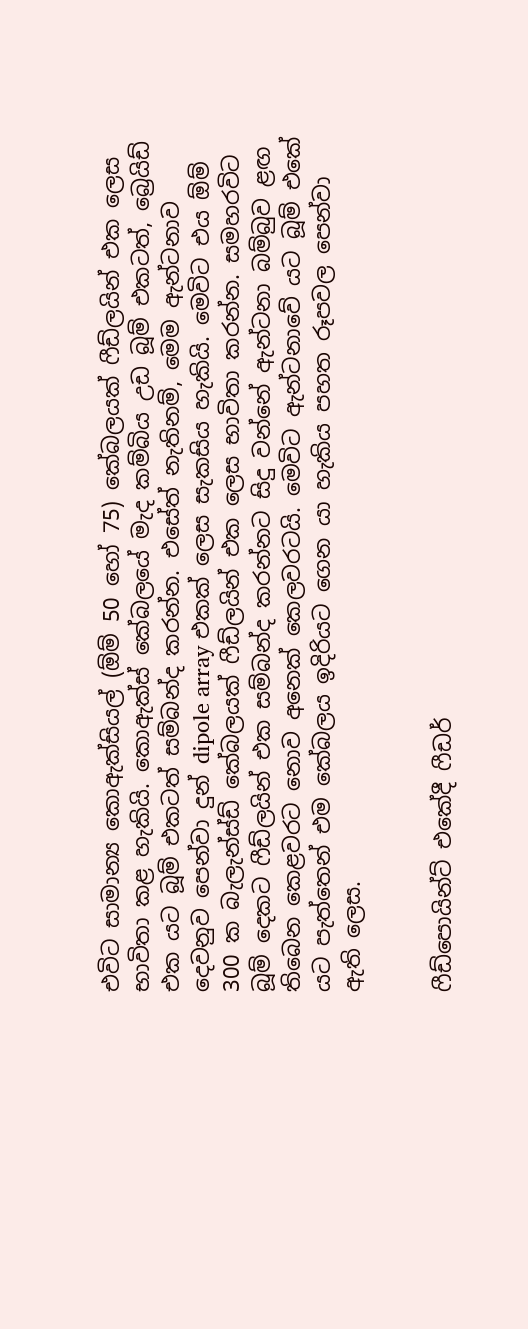එවිට සාමාන්‍ය කොඇක්සියල් (ඕම් 50 හෝ 75) කේබලයක් ෆීඩ්ලයින් එක ලෙස භාවිතා කළ හැකියි. කොඇක්ස් කේබලයේ මැද කම්බිය උඩ බූම් එකටත්, බ්‍රෙයිඩ් එක යට බූම් එකටත් සම්බන්ද කරන්න. එසේත් නැතිනම්, මෙම ඇන්ටනාව දෙවනුව පෙන්වා දුන් dipole array එකක් ලෙස සැකසිය හැකියි. මෙවිට එය ඕම් 300 ක බැලැන්ස්ඩ් කේබලයක් ෆීඩ්ලයින් එක ලෙස භාවිතා කරන්න. සමහරවිට බූම් දෙකට ෆීඩ්ලයින් එක සම්බන්ද කරන්නට සිදු වන්නේ ඇන්ටනා බම්බුව ළඟ තිබෙන කෙළවරට නොව අනෙක් කෙලවරටයි. මෙවිට ඇන්ටනාවේ යට බූම් එකේ යට පැත්තෙන් එම කේබලය ඉදිරියට ගෙන යා හැකිය පහත රූපවල පෙන්වා ඇති ලෙස.


ෆීඩ්පොයින්ට් එකේදී ෆීඩර්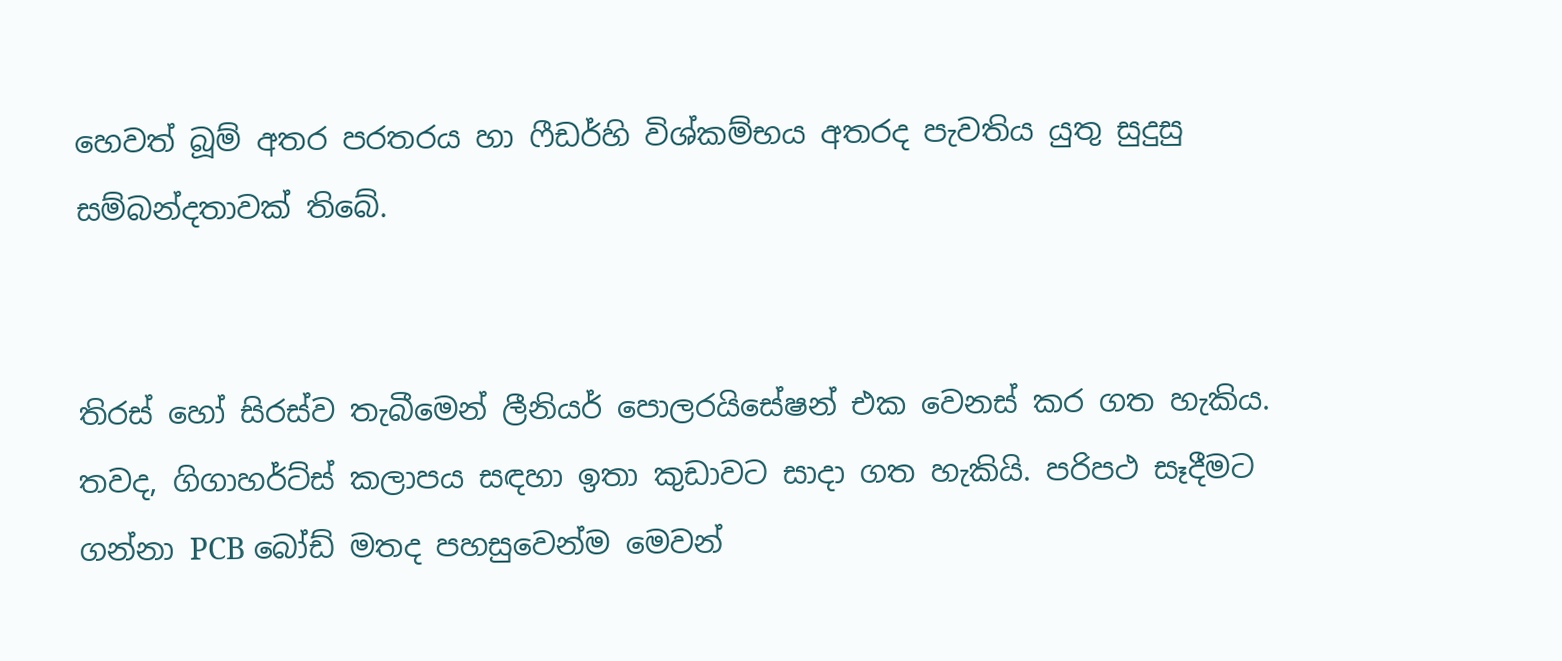හෙවත් බූම් අතර පරතරය හා ෆීඩර්හි විශ්කම්භය අතරද පැවතිය යුතු සුදුසු සම්බන්දතාවක් තිබේ.


තිරස් හෝ සිරස්ව තැබීමෙන් ලීනියර් පොලරයිසේෂන් එක වෙනස් කර ගත හැකිය. තවද, ගිගාහර්ට්ස් කලාපය සඳහා ඉතා කුඩාවට සාදා ගත හැකියි. පරිපථ සෑදීමට ගන්නා PCB බෝඩ් මතද පහසුවෙන්ම මෙවන්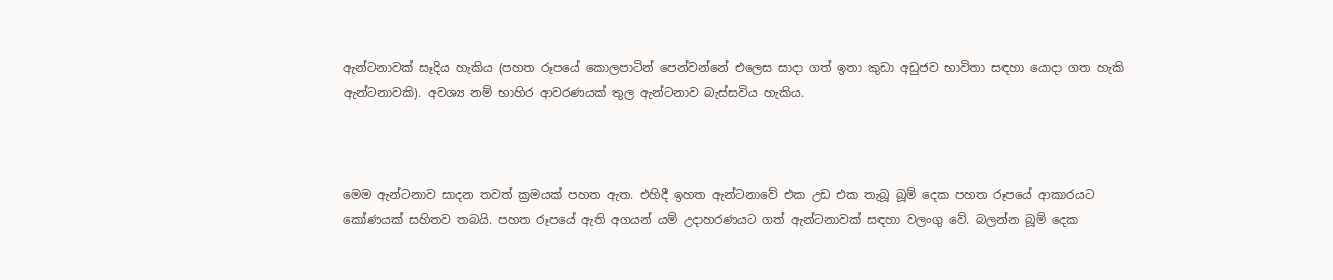ඇන්ටනාවක් සෑදිය හැකිය (පහත රූපයේ කොලපාටින් පෙන්වන්නේ එලෙස සාදා ගත් ඉතා කුඩා අඩුජව භාවිතා සඳහා යොදා ගත හැකි ඇන්ටනාවකි). අවශ්‍ය නම් භාහිර ආවරණයක් තුල ඇන්ටනාව බැස්සවිය හැකිය.



මෙම ඇන්ටනාව සාදන තවත් ක්‍රමයක් පහත ඇත. එහිදී ඉහත ඇන්ටනාවේ එක උඩ එක තැබූ බූම් දෙක පහත රූපයේ ආකාරයට කෝණයක් සහිතව තබයි. පහත රූපයේ ඇති අගයන් යම් උදාහරණයට ගත් ඇන්ටනාවක් සඳහා වලංගු වේ. බලන්න බූම් දෙක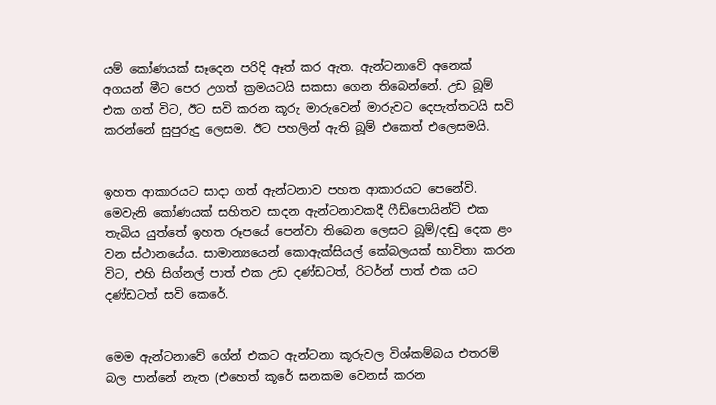යම් කෝණයක් සෑදෙන පරිදි ඈත් කර ඇත. ඇන්ටනාවේ අනෙක් අගයන් මීට පෙර උගත් ක්‍රමයටයි සකසා ගෙන තිබෙන්නේ. උඩ බූම් එක ගත් විට, ඊට සවි කරන කූරු මාරුවෙන් මාරුවට දෙපැත්තටයි සවි කරන්නේ සුපුරුදු ලෙසම. ඊට පහලින් ඇති බූම් එකෙත් එලෙසමයි.


ඉහත ආකාරයට සාදා ගත් ඇන්ටනාව පහත ආකාරයට පෙනේවි. මෙවැනි කෝණයක් සහිතව සාදන ඇන්ටනාවකදී ෆීඩ්පොයින්ට් එක තැබිය යුත්තේ ඉහත රූපයේ පෙන්වා තිබෙන ලෙසට බූම්/දඬු දෙක ළං වන ස්ථානයේය. සාමාන්‍යයෙන් කොඇක්සියල් කේබලයක් භාවිතා කරන විට, එහි සිග්නල් පාත් එක උඩ දණ්ඩටත්, රිටර්න් පාත් එක යට දණ්ඩටත් සවි කෙරේ.


මෙම ඇන්ටනාවේ ගේන් එකට ඇන්ටනා කූරුවල විශ්කම්බය එතරම් බල පාන්නේ නැත (එහෙත් කූරේ ඝනකම වෙනස් කරන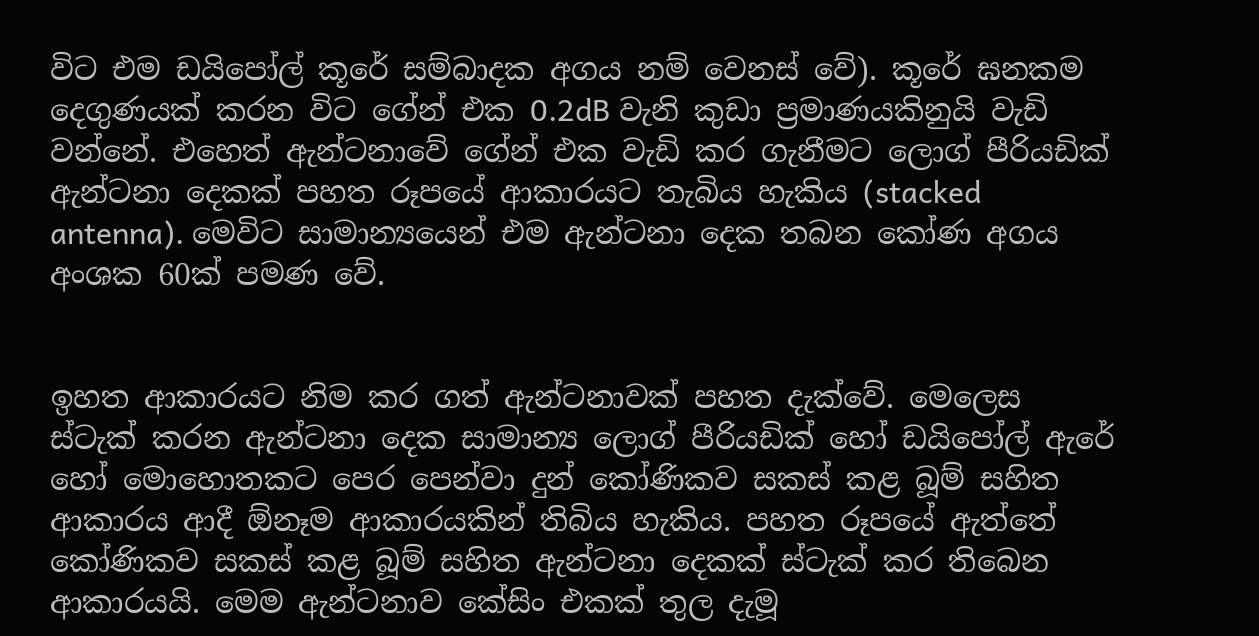විට එම ඩයිපෝල් කූරේ සම්බාදක අගය නම් වෙනස් වේ). කූරේ ඝනකම දෙගුණයක් කරන විට ගේන් එක 0.2dB වැනි කුඩා ප්‍රමාණයකිනුයි වැඩි වන්නේ. එහෙත් ඇන්ටනාවේ ගේන් එක වැඩි කර ගැනීමට ලොග් පීරියඩික් ඇන්ටනා දෙකක් පහත රූපයේ ආකාරයට තැබිය හැකිය (stacked antenna). මෙවිට සාමාන්‍යයෙන් එම ඇන්ටනා දෙක තබන කෝණ අගය අංශක 60ක් පමණ වේ.


ඉහත ආකාරයට නිම කර ගත් ඇන්ටනාවක් පහත දැක්වේ. මෙලෙස ස්ටැක් කරන ඇන්ටනා දෙක සාමාන්‍ය ලොග් පීරියඩික් හෝ ඩයිපෝල් ඇරේ හෝ මොහොතකට පෙර පෙන්වා දුන් කෝණිකව සකස් කළ බූම් සහිත ආකාරය ආදී ඕනෑම ආකාරයකින් තිබිය හැකිය. පහත රූපයේ ඇත්තේ කෝණිකව සකස් කළ බූම් සහිත ඇන්ටනා දෙකක් ස්ටැක් කර තිබෙන ආකාරයයි. මෙම ඇන්ටනාව කේසිං එකක් තුල දැමූ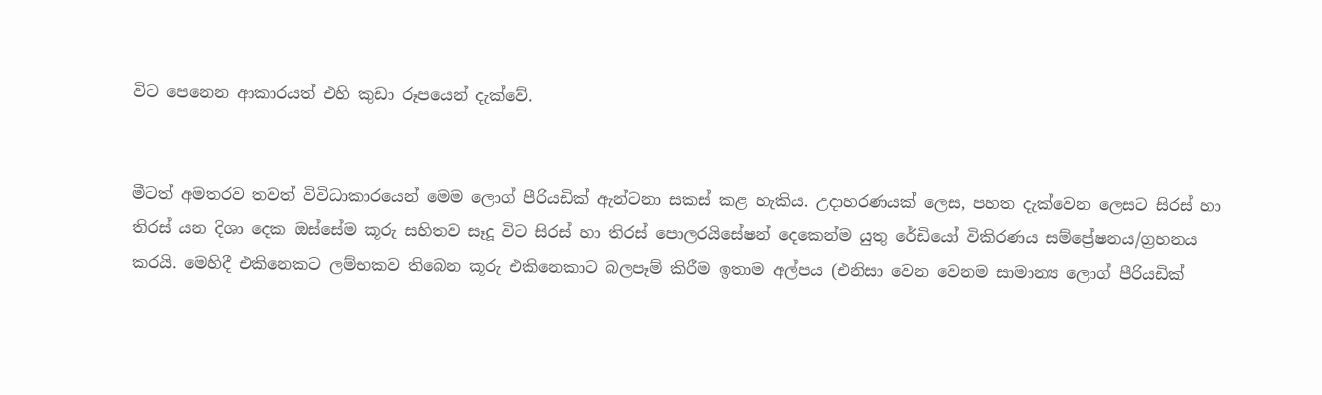විට පෙනෙන ආකාරයත් එහි කුඩා රූපයෙන් දැක්වේ.


මීටත් අමතරව තවත් විවිධාකාරයෙන් මෙම ලොග් පීරියඩික් ඇන්ටනා සකස් කළ හැකිය. උදාහරණයක් ලෙස, පහත දැක්වෙන ලෙසට සිරස් හා තිරස් යන දිශා දෙක ඔස්සේම කූරු සහිතව සෑදූ විට සිරස් හා තිරස් පොලරයිසේෂන් දෙකෙන්ම යුතු රේඩියෝ විකිරණය සම්ප්‍රේෂනය/ග්‍රහනය කරයි. මෙහිදී එකිනෙකට ලම්භකව තිබෙන කූරු එකිනෙකාට බලපෑම් කිරීම ඉතාම අල්පය (එනිසා වෙන වෙනම සාමාන්‍ය ලොග් පීරියඩික්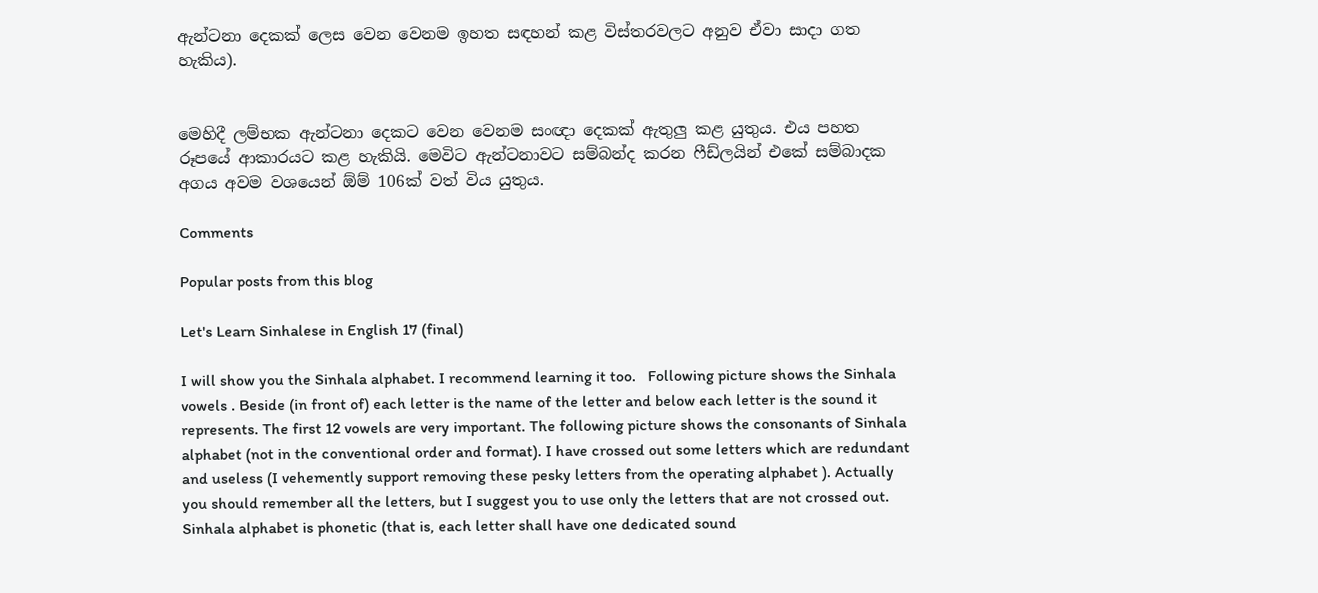ඇන්ටනා දෙකක් ලෙස වෙන වෙනම ඉහත සඳහන් කළ විස්තරවලට අනුව ඒවා සාදා ගත හැකිය).


මෙහිදී ලම්භක ඇන්ටනා දෙකට වෙන වෙනම සංඥා දෙකක් ඇතුලු කළ යුතුය. එය පහත රූපයේ ආකාරයට කළ හැකියි. මෙවිට ඇන්ටනාවට සම්බන්ද කරන ෆීඩ්ලයින් එකේ සම්බාදක අගය අවම වශයෙන් ඕම් 106ක් වත් විය යුතුය.

Comments

Popular posts from this blog

Let's Learn Sinhalese in English 17 (final)

I will show you the Sinhala alphabet. I recommend learning it too.   Following picture shows the Sinhala vowels . Beside (in front of) each letter is the name of the letter and below each letter is the sound it represents. The first 12 vowels are very important. The following picture shows the consonants of Sinhala alphabet (not in the conventional order and format). I have crossed out some letters which are redundant and useless (I vehemently support removing these pesky letters from the operating alphabet ). Actually you should remember all the letters, but I suggest you to use only the letters that are not crossed out. Sinhala alphabet is phonetic (that is, each letter shall have one dedicated sound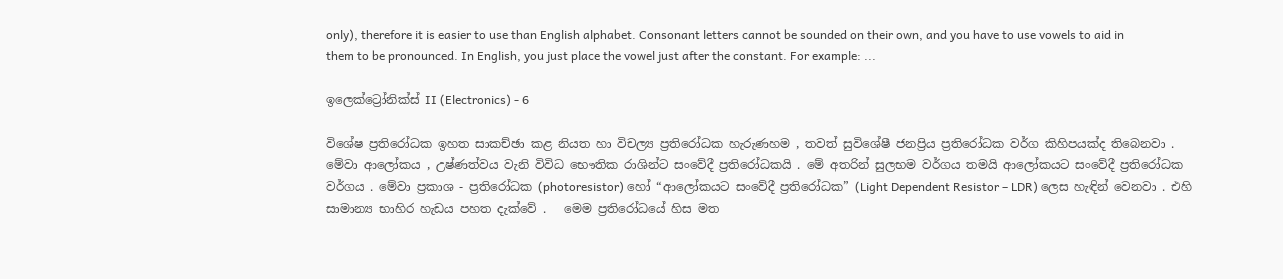only), therefore it is easier to use than English alphabet. Consonant letters cannot be sounded on their own, and you have to use vowels to aid in them to be pronounced. In English, you just place the vowel just after the constant. For example: ...

ඉලෙක්ට්‍රෝනික්ස් II (Electronics) - 6

විශේෂ ප්‍රතිරෝධක ඉහත සාකච්ඡා කළ නියත හා විචල්‍ය ප්‍රතිරෝධක හැරුණහම , තවත් සුවිශේෂී ජනප්‍රිය ප්‍රතිරෝධක වර්ග කිහිපයක්ද තිබෙනවා . මේවා ආලෝකය , උෂ්ණත්වය වැනි විවිධ භෞතික රාශින්ට සංවේදී ප්‍රතිරෝධකයි . මේ අතරින් සුලභම වර්ගය තමයි ආලෝකයට සංවේදී ප්‍රතිරෝධක වර්ගය . මේවා ප්‍රකාශ - ප්‍රතිරෝධක (photoresistor) හෝ “ආලෝකයට සංවේදී ප්‍රතිරෝධක” (Light Dependent Resistor – LDR) ලෙස හැඳින් වෙනවා . එහි සාමාන්‍ය භාහිර හැඩය පහත දැක්වේ .   මෙම ප්‍රතිරෝධයේ හිස මත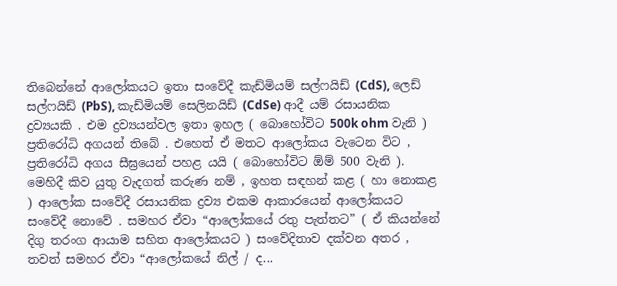තිබෙන්නේ ආලෝකයට ඉතා සංවේදී කැඩ්මියම් සල්ෆයිඩ් (CdS), ලෙඩ් සල්ෆයිඩ් (PbS), කැඩ්මියම් සෙලිනයිඩ් (CdSe) ආදී යම් රසායනික ද්‍රව්‍යයකි . එම ද්‍රව්‍යයන්වල ඉතා ඉහල ( බොහෝවිට 500k ohm වැනි ) ප්‍රතිරෝධි අගයන් තිබේ . එහෙත් ඒ මතට ආලෝකය වැටෙන විට , ප්‍රතිරෝධි අගය සීඝ්‍රයෙන් පහළ යයි ( බොහෝවිට ඕම් 500 වැනි ). මෙහිදී කිව යුතු වැදගත් කරුණ නම් , ඉහත සඳහන් කළ ( හා නොකළ ) ආලෝක සංවේදී රසායනික ද්‍රව්‍ය එකම ආකාරයෙන් ආලෝකයට සංවේදී නොවේ . සමහර ඒවා “ආලෝකයේ රතු පැත්තට” ( ඒ කියන්නේ දිගු තරංග ආයාම සහිත ආලෝකයට ) සංවේදිතාව දක්වන අතර , තවත් සමහර ඒවා “ආලෝකයේ නිල් / ද...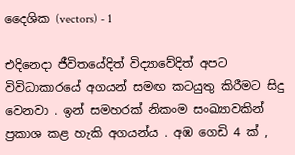දෛශික (vectors) - 1

එදිනෙදා ජීවිතයේදිත් විද්‍යාවේදිත් අපට විවිධාකාරයේ අගයන් සමඟ කටයුතු කිරීමට සිදු වෙනවා . ඉන් සමහරක් නිකංම සංඛ්‍යාවකින් ප්‍රකාශ කළ හැකි අගයන්ය . අඹ ගෙඩි 4 ක් ,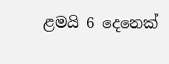ළමයි 6 දෙනෙක්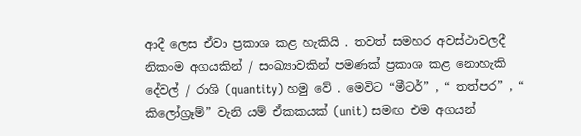ආදී ලෙස ඒවා ප්‍රකාශ කළ හැකියි . තවත් සමහර අවස්ථාවලදී නිකංම අගයකින් / සංඛ්‍යාවකින් පමණක් ප්‍රකාශ කළ නොහැකි දේවල් / රාශි (quantity) හමු වේ . මෙවිට “මීටර්” , “ තත්පර” , “ කිලෝග්‍රෑම්” වැනි යම් ඒකකයක් (unit) සමඟ එම අගයන්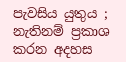පැවසිය යුතුය ; නැතිනම් ප්‍රකාශ කරන අදහස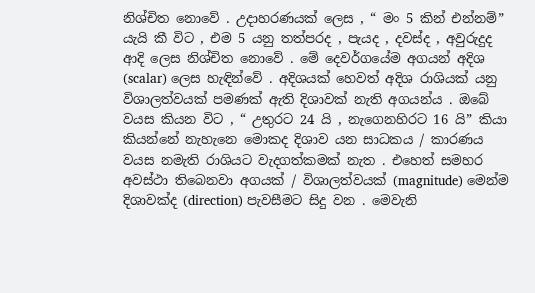නිශ්චිත නොවේ . උදාහරණයක් ලෙස , “ මං 5 කින් එන්නම්” යැයි කී විට , එම 5 යනු තත්පරද , පැයද , දවස්ද , අවුරුදුද ආදි ලෙස නිශ්චිත නොවේ . මේ දෙවර්ගයේම අගයන් අදිශ (scalar) ලෙස හැඳින්වේ . අදිශයක් හෙවත් අදිශ රාශියක් යනු විශාලත්වයක් පමණක් ඇති දිශාවක් නැති අගයන්ය . ඔබේ වයස කියන විට , “ උතුරට 24 යි , නැගෙනහිරට 16 යි” කියා කියන්නේ නැහැනෙ මොකද දිශාව යන සාධකය / කාරණය වයස නමැති රාශියට වැදගත්කමක් නැත . එහෙත් සමහර අවස්ථා තිබෙනවා අගයක් / විශාලත්වයක් (magnitude) මෙන්ම දිශාවක්ද (direction) පැවසීමට සිදු වන . මෙවැනි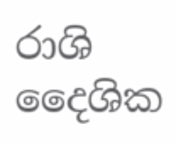රාශි දෛශික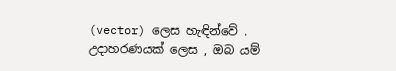(vector) ලෙස හැඳින්වේ . උදාහරණයක් ලෙස , ඔබ යම්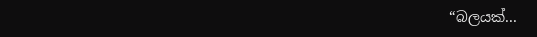“බලයක්...